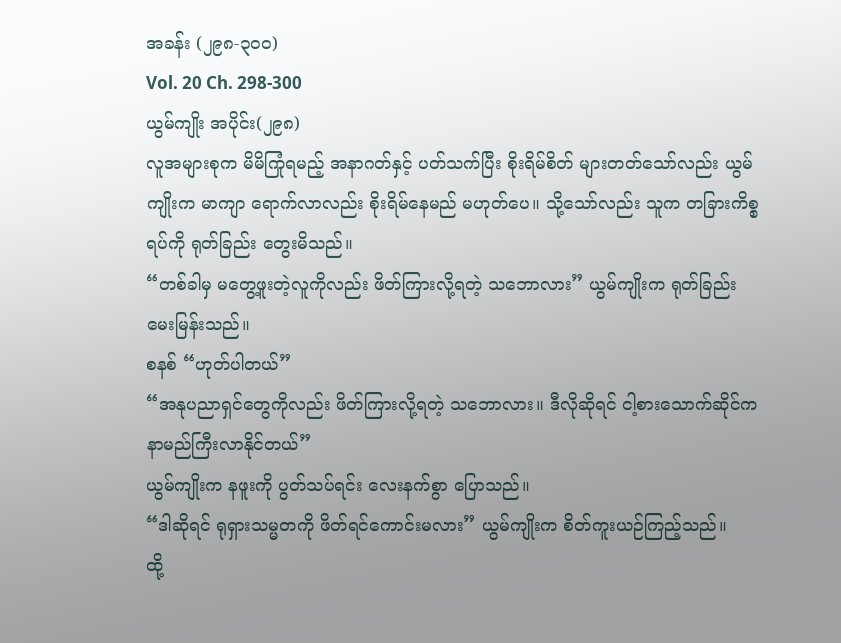အခန်း (၂၉၈-၃၀၀)
Vol. 20 Ch. 298-300
ယွမ်ကျိုး အပိုင်း(၂၉၈)
လူအများစုက မိမိကြုံရမည့် အနာဂတ်နှင့် ပတ်သက်ပြီး စိုးရိမ်စိတ် များတတ်သော်လည်း ယွမ်ကျိုးက မာကျာ ရောက်လာလည်း စိုးရိမ်နေမည် မဟုတ်ပေ။ သို့သော်လည်း သူက တခြားကိစ္စရပ်ကို ရုတ်ခြည်း တွေးမိသည်။
“တစ်ခါမှ မတွေ့ဖူးတဲ့လူကိုလည်း ဖိတ်ကြားလို့ရတဲ့ သဘောလား” ယွမ်ကျိုးက ရုတ်ခြည်း မေးမြန်းသည်။
စနစ် “ဟုတ်ပါတယ်”
“အနုပညာရှင်တွေကိုလည်း ဖိတ်ကြားလို့ရတဲ့ သဘောလား။ ဒီလိုဆိုရင် ငါ့စားသောက်ဆိုင်က နာမည်ကြီးလာနိုင်တယ်”
ယွမ်ကျိုးက နဖူးကို ပွတ်သပ်ရင်း လေးနက်စွာ ပြောသည်။
“ဒါဆိုရင် ရုရှားသမ္မတကို ဖိတ်ရင်ကောင်းမလား” ယွမ်ကျိုးက စိတ်ကူးယဉ်ကြည့်သည်။
ထို့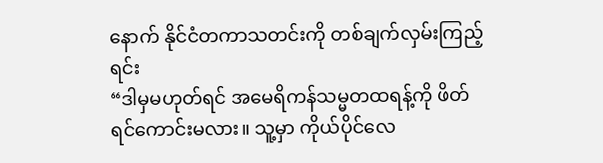နောက် နိုင်ငံတကာသတင်းကို တစ်ချက်လှမ်းကြည့်ရင်း
“ဒါမှမဟုတ်ရင် အမေရိကန်သမ္မတထရန့်ကို ဖိတ်ရင်ကောင်းမလား။ သူ့မှာ ကိုယ်ပိုင်လေ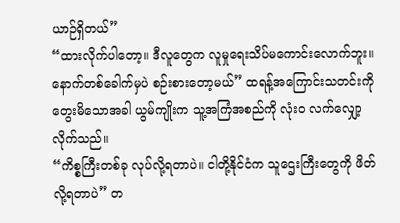ယာဉ်ရှိတယ်”
“ထားလိုက်ပါတော့။ ဒီလူတွေက လူမှုရေးသိပ်မကောင်းလောက်ဘူး။ နောက်တစ်ခေါက်မှပဲ စဉ်းစားတော့မယ်” ထရန့်အကြောင်းသတင်းကို တွေးမိသောအခါ ယွမ်ကျိုးက သူ့အကြံအစည်ကို လုံးဝ လက်လျှော့လိုက်သည်။
“ကိစ္စကြီးတစ်ခု လုပ်လို့ရတာပဲ။ ငါတို့နိုင်ငံက သူဌေးကြီးတွေကို ဖိတ်လို့ရတာပဲ” တ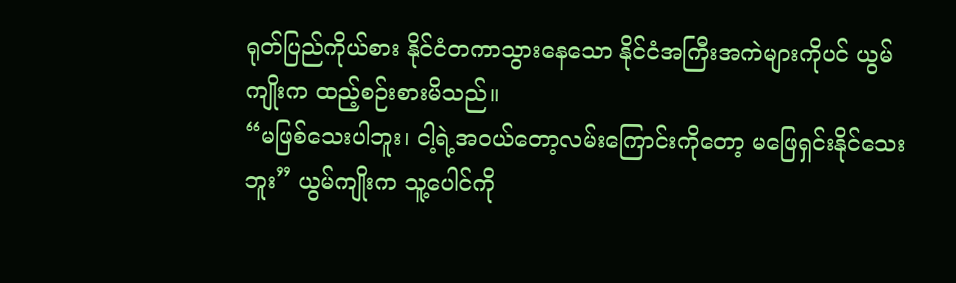ရုတ်ပြည်ကိုယ်စား နိုင်ငံတကာသွားနေသော နိုင်ငံအကြီးအကဲများကိုပင် ယွမ်ကျိုးက ထည့်စဉ်းစားမိသည်။
“မဖြစ်သေးပါဘူး၊ ငါ့ရဲ့အဝယ်တော့လမ်းကြောင်းကိုတော့ မဖြေရှင်းနိုင်သေးဘူး” ယွမ်ကျိုးက သူ့ပေါင်ကို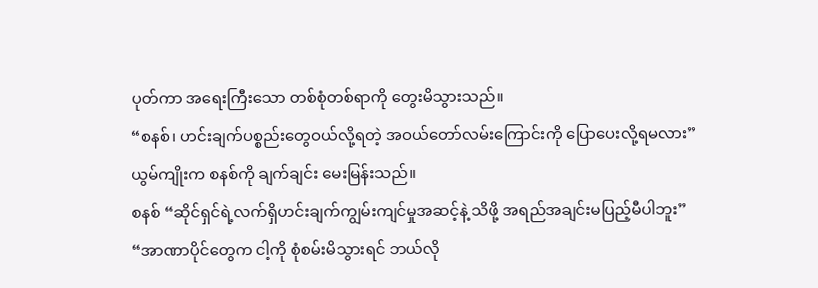ပုတ်ကာ အရေးကြီးသော တစ်စုံတစ်ရာကို တွေးမိသွားသည်။
“စနစ်၊ ဟင်းချက်ပစ္စည်းတွေဝယ်လို့ရတဲ့ အဝယ်တော်လမ်းကြောင်းကို ပြောပေးလို့ရမလား” ယွမ်ကျိုးက စနစ်ကို ချက်ချင်း မေးမြန်းသည်။
စနစ် “ဆိုင်ရှင်ရဲ့လက်ရှိဟင်းချက်ကျွမ်းကျင်မှုအဆင့်နဲ့ သိဖို့ အရည်အချင်းမပြည့်မီပါဘူး”
“အာဏာပိုင်တွေက ငါ့ကို စုံစမ်းမိသွားရင် ဘယ်လို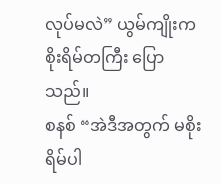လုပ်မလဲ” ယွမ်ကျိုးက စိုးရိမ်တကြီး ပြောသည်။
စနစ် “အဲဒီအတွက် မစိုးရိမ်ပါ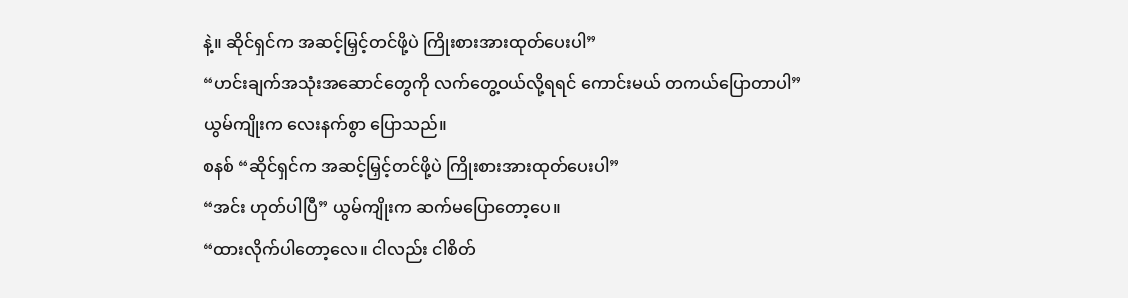နဲ့။ ဆိုင်ရှင်က အဆင့်မြှင့်တင်ဖို့ပဲ ကြိုးစားအားထုတ်ပေးပါ”
“ဟင်းချက်အသုံးအဆောင်တွေကို လက်တွေ့ဝယ်လို့ရရင် ကောင်းမယ် တကယ်ပြောတာပါ”
ယွမ်ကျိုးက လေးနက်စွာ ပြောသည်။
စနစ် “ဆိုင်ရှင်က အဆင့်မြှင့်တင်ဖို့ပဲ ကြိုးစားအားထုတ်ပေးပါ”
“အင်း ဟုတ်ပါပြီ” ယွမ်ကျိုးက ဆက်မပြောတော့ပေ။
“ထားလိုက်ပါတော့လေ။ ငါလည်း ငါစိတ်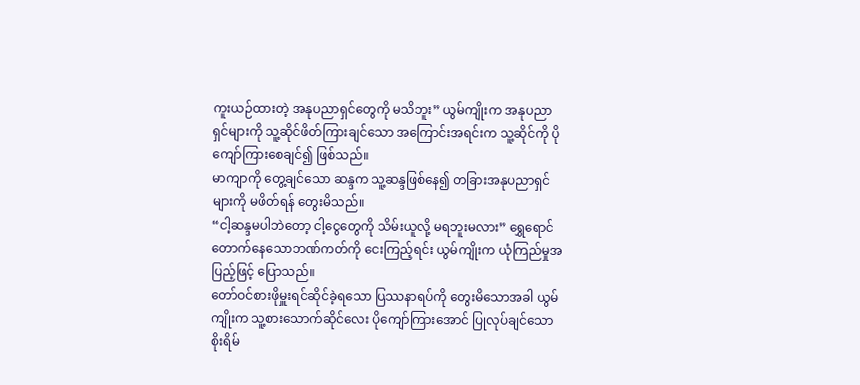ကူးယဉ်ထားတဲ့ အနုပညာရှင်တွေကို မသိဘူး” ယွမ်ကျိုးက အနုပညာရှင်များကို သူ့ဆိုင်ဖိတ်ကြားချင်သော အကြောင်းအရင်းက သူ့ဆိုင်ကို ပိုကျော်ကြားစေချင်၍ ဖြစ်သည်။
မာကျာကို တွေ့ချင်သော ဆန္ဒက သူ့ဆန္ဒဖြစ်နေ၍ တခြားအနုပညာရှင်များကို မဖိတ်ရန် တွေးမိသည်။
“ငါ့ဆန္ဒမပါဘဲတော့ ငါ့ငွေတွေကို သိမ်းယူလို့ မရဘူးမလား” ရွှေရောင်တောက်နေသောဘဏ်ကတ်ကို ငေးကြည့်ရင်း ယွမ်ကျိုးက ယုံကြည်မှုအပြည့်ဖြင့် ပြောသည်။
တော်ဝင်စားဖိုမှူးရင်ဆိုင်ခဲ့ရသော ပြဿနာရပ်ကို တွေးမိသောအခါ ယွမ်ကျိုးက သူ့စားသောက်ဆိုင်လေး ပိုကျော်ကြားအောင် ပြုလုပ်ချင်သော စိုးရိမ်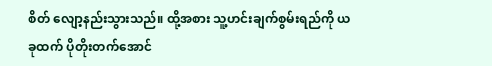စိတ် လျော့နည်းသွားသည်။ ထို့အစား သူ့ဟင်းချက်စွမ်းရည်ကို ယခုထက် ပိုတိုးတက်အောင်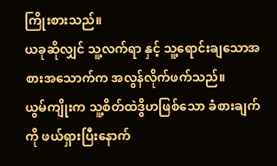ကြိုးစားသည်။
ယခုဆိုလျှင် သူ့လက်ရာ နှင့် သူ့ရောင်းချသောအစားအသောက်က အလွန်လိုက်ဖက်သည်။
ယွမ်ကျိုးက သူ့စိတ်ထဲဒွိဟဖြစ်သော ခံစားချက်ကို ဖယ်ရှားပြီးနောက်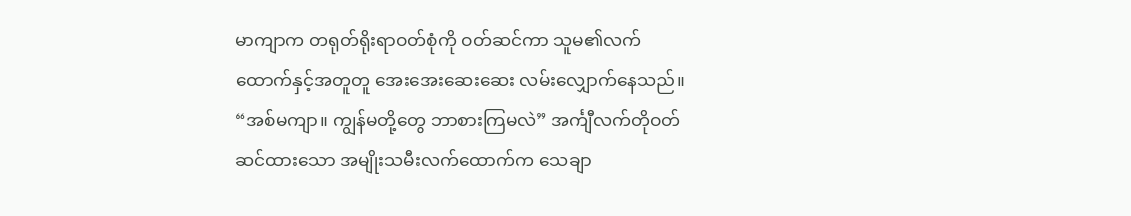မာကျာက တရုတ်ရိုးရာဝတ်စုံကို ဝတ်ဆင်ကာ သူမ၏လက်ထောက်နှင့်အတူတူ အေးအေးဆေးဆေး လမ်းလျှောက်နေသည်။
“အစ်မကျာ။ ကျွန်မတို့တွေ ဘာစားကြမလဲ” အင်္ကျီလက်တိုဝတ်ဆင်ထားသော အမျိုးသမီးလက်ထောက်က သေချာ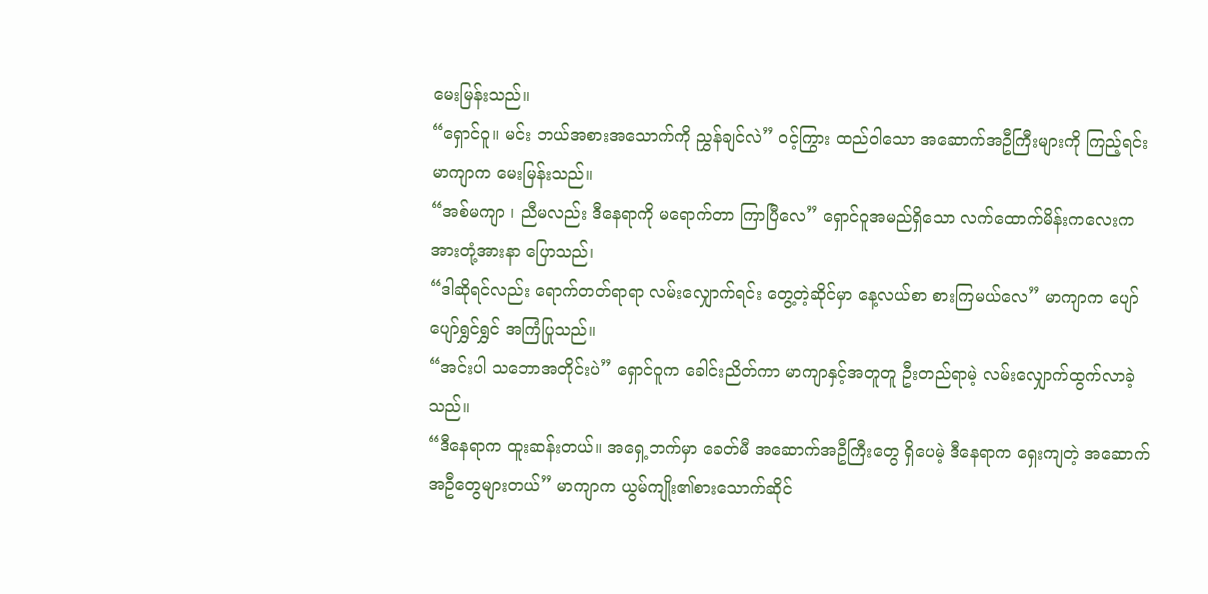မေးမြန်းသည်။
“ရှောင်ဝူ။ မင်း ဘယ်အစားအသောက်ကို ညွှန်ချင်လဲ” ဝင့်ကြွား ထည်ဝါသော အဆောက်အဦကြီးများကို ကြည့်ရင်း မာကျာက မေးမြန်းသည်။
“အစ်မကျာ ၊ ညီမလည်း ဒီနေရာကို မရောက်တာ ကြာပြီလေ” ရှောင်ဝူအမည်ရှိသော လက်ထောက်မိန်းကလေးက အားတုံ့အားနာ ပြောသည်၊
“ဒါဆိုရင်လည်း ရောက်တတ်ရာရာ လမ်းလျှောက်ရင်း တွေ့တဲ့ဆိုင်မှာ နေ့လယ်စာ စားကြမယ်လေ” မာကျာက ပျော်ပျော်ရွှင်ရွှင် အကြံပြုသည်။
“အင်းပါ သဘောအတိုင်းပဲ” ရှောင်ဝူက ခေါင်းညိတ်ကာ မာကျာနှင့်အတူတူ ဦးတည်ရာမဲ့ လမ်းလျှောက်ထွက်လာခဲ့သည်။
“ဒီနေရာက ထူးဆန်းတယ်။ အရှေ့ဘက်မှာ ခေတ်မီ အဆောက်အဦကြီးတွေ ရှိပေမဲ့ ဒီနေရာက ရှေးကျတဲ့ အဆောက်အဦတွေများတယ်” မာကျာက ယွမ်ကျိုး၏စားသောက်ဆိုင်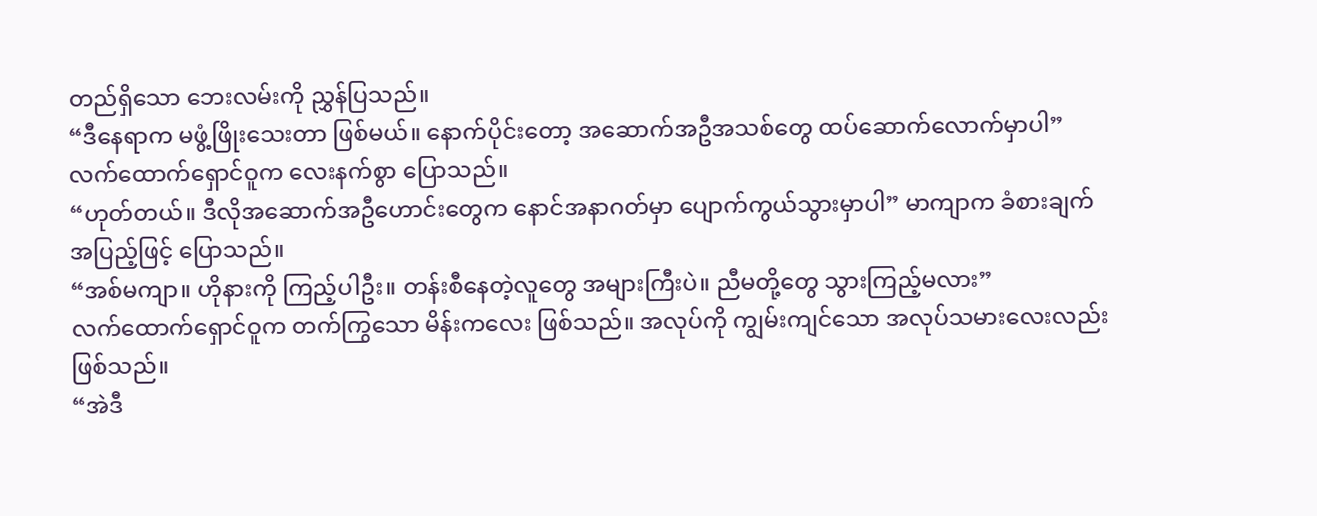တည်ရှိသော ဘေးလမ်းကို ညွှန်ပြသည်။
“ဒီနေရာက မဖွံ့ဖြိုးသေးတာ ဖြစ်မယ်။ နောက်ပိုင်းတော့ အဆောက်အဦအသစ်တွေ ထပ်ဆောက်လောက်မှာပါ” လက်ထောက်ရှောင်ဝူက လေးနက်စွာ ပြောသည်။
“ဟုတ်တယ်။ ဒီလိုအဆောက်အဦဟောင်းတွေက နောင်အနာဂတ်မှာ ပျောက်ကွယ်သွားမှာပါ” မာကျာက ခံစားချက်အပြည့်ဖြင့် ပြောသည်။
“အစ်မကျာ။ ဟိုနားကို ကြည့်ပါဦး။ တန်းစီနေတဲ့လူတွေ အများကြီးပဲ။ ညီမတို့တွေ သွားကြည့်မလား”
လက်ထောက်ရှောင်ဝူက တက်ကြွသော မိန်းကလေး ဖြစ်သည်။ အလုပ်ကို ကျွမ်းကျင်သော အလုပ်သမားလေးလည်း ဖြစ်သည်။
“အဲဒီ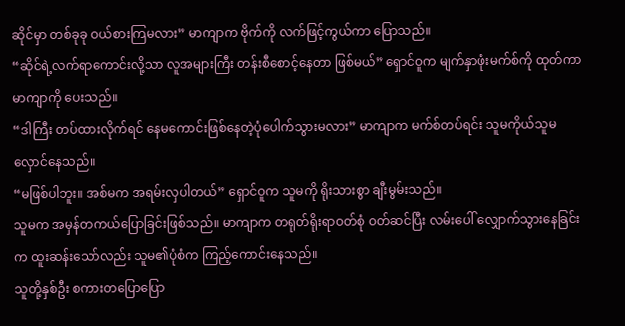ဆိုင်မှာ တစ်ခုခု ဝယ်စားကြမလား” မာကျာက ဗိုက်ကို လက်ဖြင့်ကွယ်ကာ ပြောသည်။
“ဆိုင်ရဲ့လက်ရာကောင်းလို့သာ လူအများကြီး တန်းစီစောင့်နေတာ ဖြစ်မယ်” ရှောင်ဝူက မျက်နှာဖုံးမက်စ်ကို ထုတ်ကာ မာကျာကို ပေးသည်။
“ဒါကြီး တပ်ထားလိုက်ရင် နေမကောင်းဖြစ်နေတဲ့ပုံပေါက်သွားမလား” မာကျာက မက်စ်တပ်ရင်း သူမကိုယ်သူမ လှောင်နေသည်။
“မဖြစ်ပါဘူး။ အစ်မက အရမ်းလှပါတယ်” ရှောင်ဝူက သူမကို ရိုးသားစွာ ချီးမွမ်းသည်။
သူမက အမှန်တကယ်ပြောခြင်းဖြစ်သည်။ မာကျာက တရုတ်ရိုးရာဝတ်စုံ ဝတ်ဆင်ပြီး လမ်းပေါ် လျှောက်သွားနေခြင်းက ထူးဆန်းသော်လည်း သူမ၏ပုံစံက ကြည့်ကောင်းနေသည်။
သူတို့နှစ်ဦး စကားတပြောပြော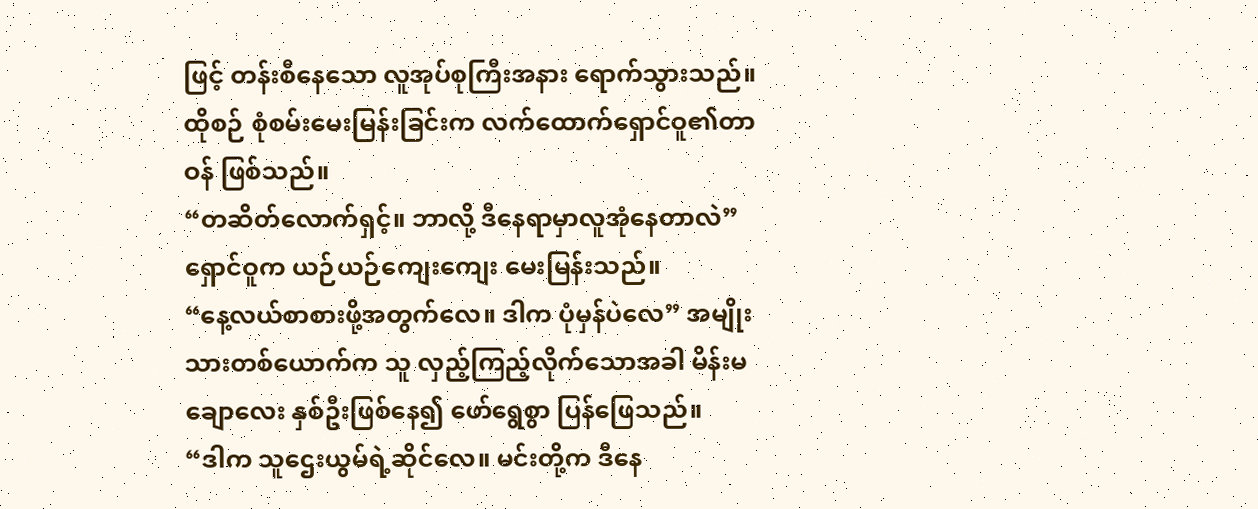ဖြင့် တန်းစီနေသော လူအုပ်စုကြီးအနား ရောက်သွားသည်။ ထိုစဉ် စုံစမ်းမေးမြန်းခြင်းက လက်ထောက်ရှောင်ဝူ၏တာဝန် ဖြစ်သည်။
“တဆိတ်လောက်ရှင့်။ ဘာလို့ ဒီနေရာမှာလူအုံနေတာလဲ” ရှောင်ဝူက ယဉ်ယဉ်ကျေးကျေး မေးမြန်းသည်။
“နေ့လယ်စာစားဖို့အတွက်လေ။ ဒါက ပုံမှန်ပဲလေ” အမျိုးသားတစ်ယောက်က သူ လှည့်ကြည့်လိုက်သောအခါ မိန်းမချောလေး နှစ်ဦးဖြစ်နေ၍ ဖော်ရွေစွာ ပြန်ဖြေသည်။
“ဒါက သူဌေးယွမ်ရဲ့ဆိုင်လေ။ မင်းတို့က ဒီနေ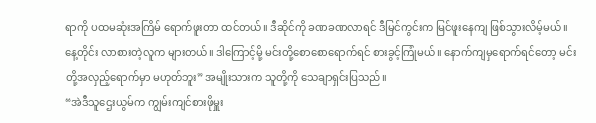ရာကို ပထမဆုံးအကြိမ် ရောက်ဖူးတာ ထင်တယ်။ ဒီဆိုင်ကို ခဏခဏလာရင် ဒီမြင်ကွင်းက မြင်ဖူးနေကျ ဖြစ်သွားလိမ့်မယ်။ နေ့တိုင်း လာစားတဲ့လူက များတယ်။ ဒါကြောင့်မို့ မင်းတို့စောစောရောက်ရင် စားခွင့်ကြုံမယ်။ နောက်ကျမှရောက်ရင်တော့ မင်းတို့အလှည့်ရောက်မှာ မဟုတ်ဘူး” အမျိုးသားက သူတို့ကို သေချာရှင်းပြသည်။
“အဲဒီသူဌေးယွမ်က ကျွမ်းကျင်စားဖိုမှူး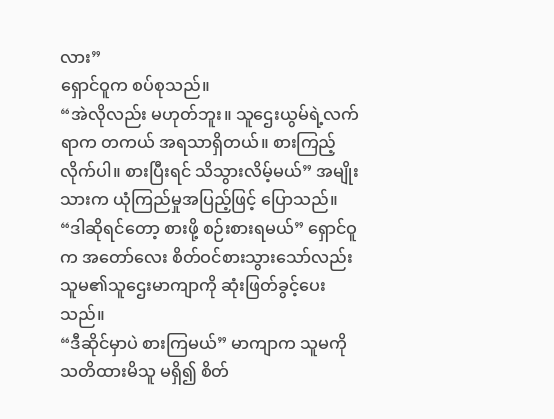လား”
ရှောင်ဝူက စပ်စုသည်။
“အဲလိုလည်း မဟုတ်ဘူး။ သူဌေးယွမ်ရဲ့လက်ရာက တကယ် အရသာရှိတယ်။ စားကြည့်လိုက်ပါ။ စားပြီးရင် သိသွားလိမ့်မယ်” အမျိုးသားက ယုံကြည်မှုအပြည့်ဖြင့် ပြောသည်။
“ဒါဆိုရင်တော့ စားဖို့ စဉ်းစားရမယ်” ရှောင်ဝူက အတော်လေး စိတ်ဝင်စားသွားသော်လည်း သူမ၏သူဌေးမာကျာကို ဆုံးဖြတ်ခွင့်ပေးသည်။
“ဒီဆိုင်မှာပဲ စားကြမယ်” မာကျာက သူမကို သတိထားမိသူ မရှိ၍ စိတ်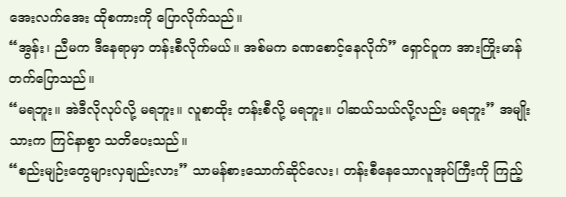အေးလက်အေး ထိုစကားကို ပြောလိုက်သည်။
“အွန်း၊ ညီမက ဒီနေရာမှာ တန်းစီလိုက်မယ်။ အစ်မက ခဏစောင့်နေလိုက်” ရှောင်ဝူက အားကြိုးမာန်တက်ပြောသည်။
“မရဘူး။ အဲဒီလိုလုပ်လို့ မရဘူး။ လူစာထိုး တန်းစီလို့ မရဘူး။ ပါဆယ်သယ်လို့လည်း မရဘူး” အမျိုးသားက ကြင်နာစွာ သတိပေးသည်။
“စည်းမျဉ်းတွေများလှချည်းလား” သာမန်စားသောက်ဆိုင်လေး၊ တန်းစီနေသောလူအုပ်ကြီးကို ကြည့်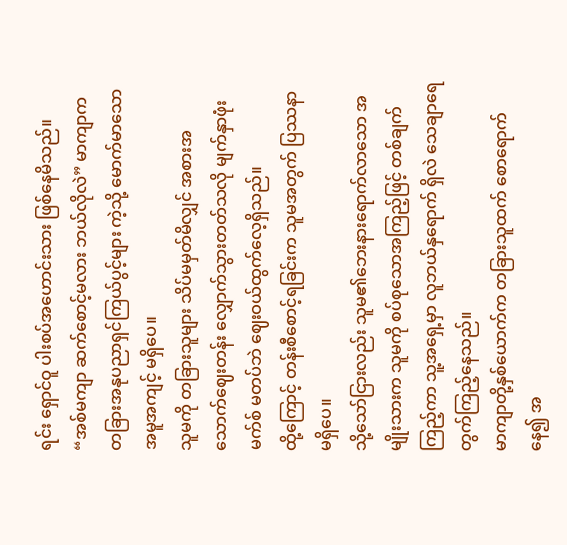ရင်း ရှောင်ဝူ ပါးစပ်အဟောင်းသား ဖြစ်နေမိသည်။
“အစ်မကျာ ဆက်စောင့်မလား ဘယ်လိုလဲ” မာကျာက တခြားအနုပညာရှင်ကြယ်ပွင့်များ ကဲ့သို့ မောက်မာသောအမူအကျင့် မရှိပေ။
သူမကို တခြားသူများ သိပ်မမှတ်မိလျှင် အစားအသောက်ဈေးတန်း လျှောက်သွားတတ်သလို မျက်နှာဖုံးမက်စ် မတပ်ဘဲ ဈေးဝယ်ထွက်လေ့ရှိသည်။
ထို့ကြောင့် တန်းစီစောင့်ရခြင်းက သူမအတွက် ပြဿနာ မရှိပေ။
သို့သော်ငြားလည်း သူမ၏ဘေးနားရောက်လာသော အမျိုးသားက သူမကို စပ်စုသောအကြည့်ဖြင့် တစ်ချက်ကြည့်ကာ သူ့အရှေ့မှာ လူဘယ်နှရောက် ရှိလဲ သေချာရေတွက်ကြည့်နေသည်။
မာကျာတို့နှစ်ယောက်က တခြားသူထက် စောရောက်နေ၍ အ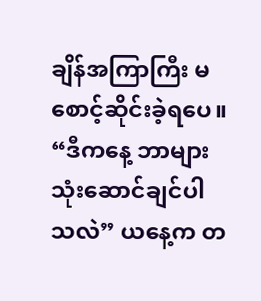ချိန်အကြာကြီး မစောင့်ဆိုင်းခဲ့ရပေ။
“ဒီကနေ့ ဘာများ သုံးဆောင်ချင်ပါသလဲ” ယနေ့က တ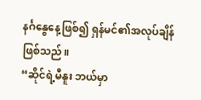နင်္ဂနွေနေ့ဖြစ်၍ ရှန်မင်၏အလုပ်ချိန် ဖြစ်သည်။
“ဆိုင်ရဲ့မီနူး ဘယ်မှာ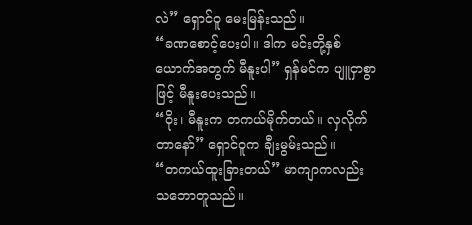လဲ” ရှောင်ဝူ မေးမြန်းသည်။
“ခဏစောင့်ပေးပါ။ ဒါက မင်းတို့နှစ်ယောက်အတွက် မီနူးပါ” ရှန်မင်က ပျူငှာစွာဖြင့် မီနူးပေးသည်။
“ဝိုး၊ မီနူးက တကယ်မိုက်တယ်။ လှလိုက်တာနော်” ရှောင်ဝူက ချီးမွမ်းသည်။
“တကယ်ထူးခြားတယ်” မာကျာကလည်း သဘောတူသည်။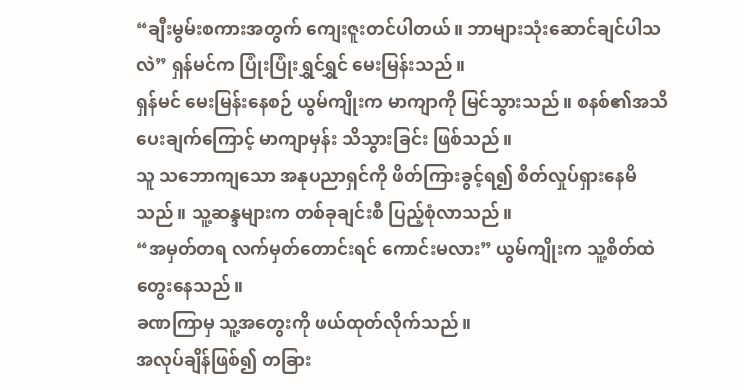“ချီးမွမ်းစကားအတွက် ကျေးဇူးတင်ပါတယ်။ ဘာများသုံးဆောင်ချင်ပါသလဲ” ရှန်မင်က ပြုံးပြုံးရွှင်ရွှင် မေးမြန်းသည်။
ရှန်မင် မေးမြန်းနေစဉ် ယွမ်ကျိုးက မာကျာကို မြင်သွားသည်။ စနစ်၏အသိပေးချက်ကြောင့် မာကျာမှန်း သိသွားခြင်း ဖြစ်သည်။
သူ သဘောကျသော အနုပညာရှင်ကို ဖိတ်ကြားခွင့်ရ၍ စိတ်လှုပ်ရှားနေမိသည်။ သူ့ဆန္ဒများက တစ်ခုချင်းစီ ပြည့်စုံလာသည်။
“အမှတ်တရ လက်မှတ်တောင်းရင် ကောင်းမလား” ယွမ်ကျိုးက သူ့စိတ်ထဲ တွေးနေသည်။
ခဏကြာမှ သူ့အတွေးကို ဖယ်ထုတ်လိုက်သည်။
အလုပ်ချိန်ဖြစ်၍ တခြား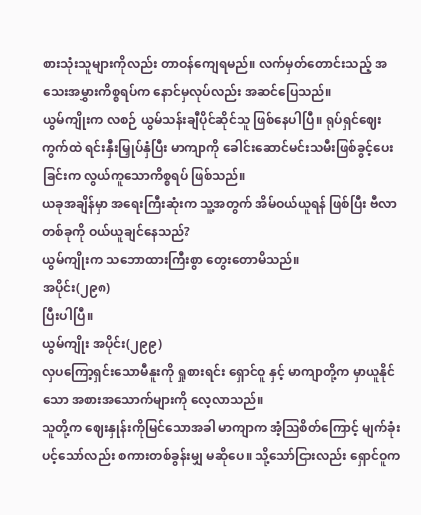စားသုံးသူများကိုလည်း တာဝန်ကျေရမည်။ လက်မှတ်တောင်းသည့် အသေးအမွှားကိစ္စရပ်က နောင်မှလုပ်လည်း အဆင်ပြေသည်။
ယွမ်ကျိုးက လစဉ် ယွမ်သန်းချီပိုင်ဆိုင်သူ ဖြစ်နေပါပြီ။ ရုပ်ရှင်ဈေးကွက်ထဲ ရင်းနှီးမြှုပ်နှံပြီး မာကျာကို ခေါင်းဆောင်မင်းသမီးဖြစ်ခွင့်ပေးခြင်းက လွယ်ကူသောကိစ္စရပ် ဖြစ်သည်။
ယခုအချိန်မှာ အရေးကြီးဆုံးက သူ့အတွက် အိမ်ဝယ်ယူရန် ဖြစ်ပြီး ဗီလာတစ်ခုကို ဝယ်ယူချင်နေသည်?
ယွမ်ကျိုးက သဘောထားကြီးစွာ တွေးတောမိသည်။
အပိုင်း(၂၉၈)
ပြီးပါပြီ။
ယွမ်ကျိုး အပိုင်း(၂၉၉)
လှပကြော့ရှင်းသောမီနူးကို ရှုစားရင်း ရှောင်ဝူ နှင့် မာကျာတို့က မှာယူနိုင်သော အစားအသောက်များကို လေ့လာသည်။
သူတို့က ဈေးနှုန်းကိုမြင်သောအခါ မာကျာက အံ့ဩစိတ်ကြောင့် မျက်ခုံးပင့်သော်လည်း စကားတစ်ခွန်းမျှ မဆိုပေ။ သို့သော်ငြားလည်း ရှောင်ဝူက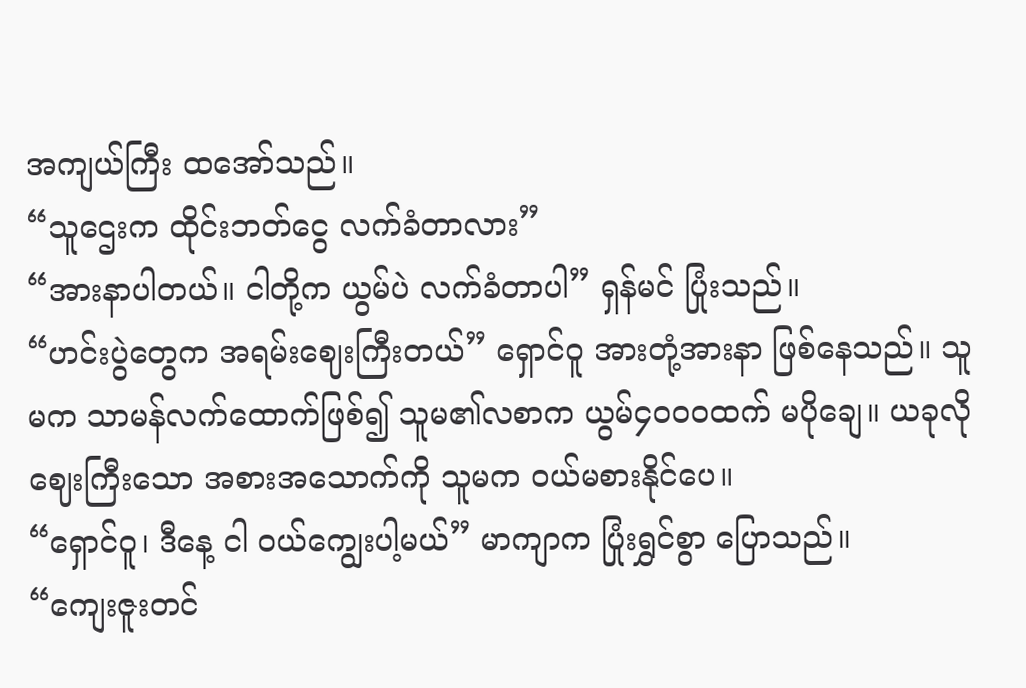အကျယ်ကြီး ထအော်သည်။
“သူဌေးက ထိုင်းဘတ်ငွေ လက်ခံတာလား”
“အားနာပါတယ်။ ငါတို့က ယွမ်ပဲ လက်ခံတာပါ” ရှန်မင် ပြုံးသည်။
“ဟင်းပွဲတွေက အရမ်းဈေးကြီးတယ်” ရှောင်ဝူ အားတုံ့အားနာ ဖြစ်နေသည်။ သူမက သာမန်လက်ထောက်ဖြစ်၍ သူမ၏လစာက ယွမ်၄၀၀၀ထက် မပိုချေ။ ယခုလို ဈေးကြီးသော အစားအသောက်ကို သူမက ဝယ်မစားနိုင်ပေ။
“ရှောင်ဝူ၊ ဒီနေ့ ငါ ဝယ်ကျွေးပါ့မယ်” မာကျာက ပြုံးရွှင်စွာ ပြောသည်။
“ကျေးဇူးတင်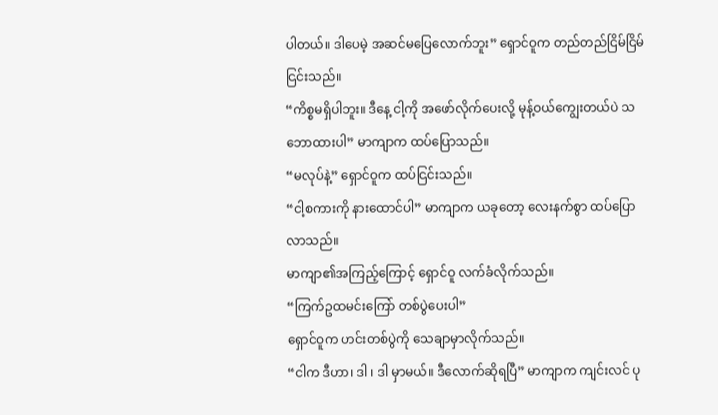ပါတယ်။ ဒါပေမဲ့ အဆင်မပြေလောက်ဘူး” ရှောင်ဝူက တည်တည်ငြိမ်ငြိမ် ငြင်းသည်။
“ကိစ္စမရှိပါဘူး။ ဒီနေ့ ငါ့ကို အဖော်လိုက်ပေးလို့ မုန့်ဝယ်ကျွေးတယ်ပဲ သဘောထားပါ” မာကျာက ထပ်ပြောသည်။
“မလုပ်နဲ့” ရှောင်ဝူက ထပ်ငြင်းသည်။
“ငါ့စကားကို နားထောင်ပါ” မာကျာက ယခုတော့ လေးနက်စွာ ထပ်ပြောလာသည်။
မာကျာ၏အကြည့်ကြောင့် ရှောင်ဝူ လက်ခံလိုက်သည်။
“ကြက်ဥထမင်းကြော် တစ်ပွဲပေးပါ”
ရှောင်ဝူက ဟင်းတစ်ပွဲကို သေချာမှာလိုက်သည်။
“ငါက ဒီဟာ၊ ဒါ ၊ ဒါ မှာမယ်။ ဒီလောက်ဆိုရပြီ” မာကျာက ကျင်းလင် ပု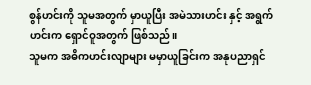စွန်ဟင်းကို သူမအတွက် မှာယူပြီး အမဲသားဟင်း နှင့် အရွက်ဟင်းက ရှောင်ဝူအတွက် ဖြစ်သည်။
သူမက အဓိကဟင်းလျာများ မမှာယူခြင်းက အနုပညာရှင်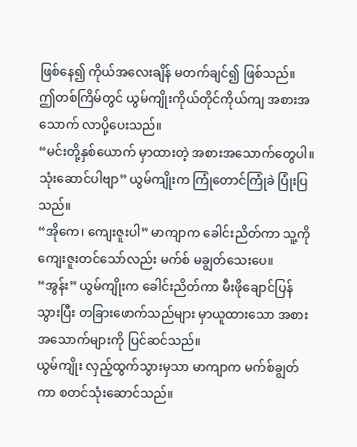ဖြစ်နေ၍ ကိုယ်အလေးချိန် မတက်ချင်၍ ဖြစ်သည်။
ဤတစ်ကြိမ်တွင် ယွမ်ကျိုးကိုယ်တိုင်ကိုယ်ကျ အစားအသောက် လာပို့ပေးသည်။
“မင်းတို့နှစ်ယောက် မှာထားတဲ့ အစားအသောက်တွေပါ။ သုံးဆောင်ပါဗျာ” ယွမ်ကျိုးက ကြုံတောင်ကြုံခဲ ပြုံးပြသည်။
“အိုကေ၊ ကျေးဇူးပါ” မာကျာက ခေါင်းညိတ်ကာ သူ့ကို ကျေးဇူးတင်သော်လည်း မက်စ် မချွတ်သေးပေ။
“အွန်း” ယွမ်ကျိုးက ခေါင်းညိတ်ကာ မီးဖိုချောင်ပြန်သွားပြီး တခြားဖောက်သည်များ မှာယူထားသော အစားအသောက်များကို ပြင်ဆင်သည်။
ယွမ်ကျိုး လှည့်ထွက်သွားမှသာ မာကျာက မက်စ်ချွတ်ကာ စတင်သုံးဆောင်သည်။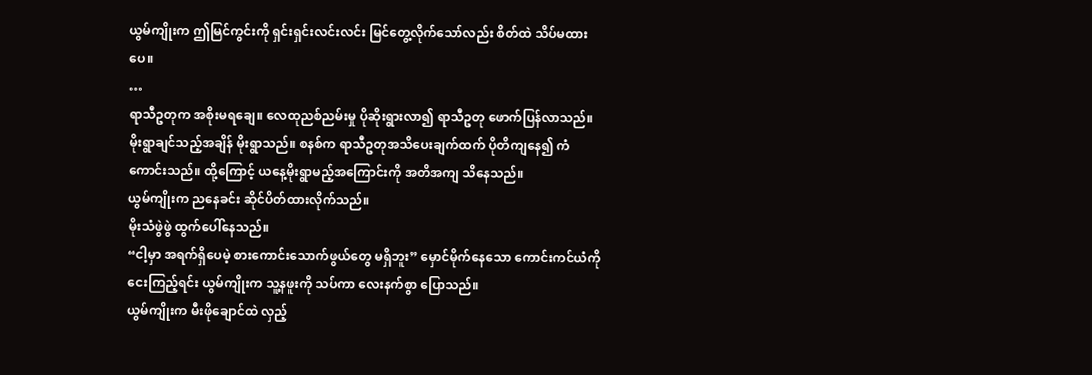ယွမ်ကျိုးက ဤမြင်ကွင်းကို ရှင်းရှင်းလင်းလင်း မြင်တွေ့လိုက်သော်လည်း စိတ်ထဲ သိပ်မထားပေ။
…
ရာသီဥတုက အစိုးမရချေ။ လေထုညစ်ညမ်းမှု ပိုဆိုးရွားလာ၍ ရာသီဥတု ဖောက်ပြန်လာသည်။
မိုးရွာချင်သည့်အချိန် မိုးရွာသည်။ စနစ်က ရာသီဥတုအသိပေးချက်ထက် ပိုတိကျနေ၍ ကံကောင်းသည်။ ထို့ကြောင့် ယနေ့မိုးရွာမည့်အကြောင်းကို အတိအကျ သိနေသည်။
ယွမ်ကျိုးက ညနေခင်း ဆိုင်ပိတ်ထားလိုက်သည်။
မိုးသံဖွဲဖွဲ ထွက်ပေါ်နေသည်။
“ငါ့မှာ အရက်ရှိပေမဲ့ စားကောင်းသောက်ဖွယ်တွေ မရှိဘူး” မှောင်မိုက်နေသော ကောင်းကင်ယံကို ငေးကြည့်ရင်း ယွမ်ကျိုးက သူ့နဖူးကို သပ်ကာ လေးနက်စွာ ပြောသည်။
ယွမ်ကျိုးက မီးဖိုချောင်ထဲ လှည့်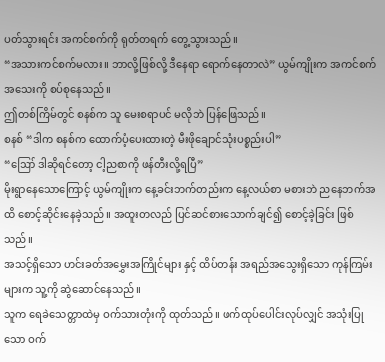ပတ်သွားရင်း အကင်စက်ကို ရုတ်တရက် တွေ့သွားသည်။
“အသားကင်စက်မလား။ ဘာလို့ဖြစ်လို့ ဒီနေရာ ရောက်နေတာလဲ” ယွမ်ကျိုးက အကင်စက်အသေးကို စပ်စုနေသည်။
ဤတစ်ကြိမ်တွင် စနစ်က သူ မေးစရာပင် မလိုဘဲ ပြန်ဖြေသည်။
စနစ် “ဒါက စနစ်က ထောက်ပံ့ပေးထားတဲ့ မီးဖိုချောင်သုံးပစ္စည်းပါ”
“ဪ ဒါဆိုရင်တော့ ငါ့ညစာကို ဖန်တီးလို့ရပြီ”
မိုးရွာနေသောကြောင့် ယွမ်ကျိုးက နေ့ခင်းဘက်တည်းက နေ့လယ်စာ မစားဘဲ ညနေဘက်အထိ စောင့်ဆိုင်းနေခဲ့သည်။ အထူးတလည် ပြင်ဆင်စားသောက်ချင်၍ စောင့်ခဲ့ခြင်း ဖြစ်သည်။
အသင့်ရှိသော ဟင်းခတ်အမွှေးအကြိုင်များ နှင့် ထိပ်တန်း အရည်အသွေးရှိသော ကုန်ကြမ်းများက သူ့ကို ဆွဲဆောင်နေသည်။
သူက ရေခဲသေတ္တာထဲမှ ဝက်သားတုံးကို ထုတ်သည်။ ဖက်ထုပ်ပေါင်းလုပ်လျှင် အသုံးပြုသော ဝက်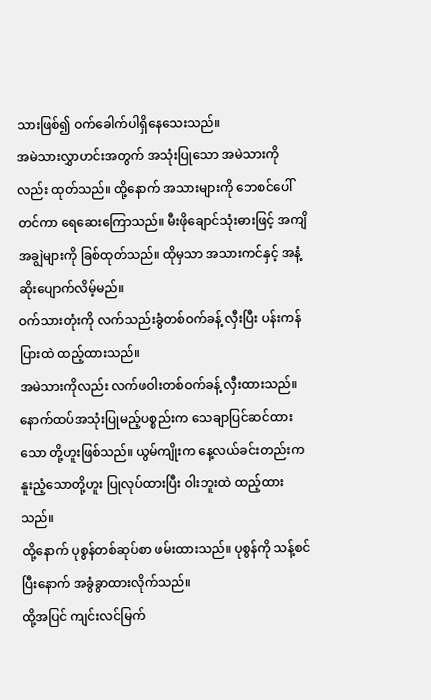သားဖြစ်၍ ဝက်ခေါက်ပါရှိနေသေးသည်။
အမဲသားလွှာဟင်းအတွက် အသုံးပြုသော အမဲသားကိုလည်း ထုတ်သည်။ ထို့နောက် အသားများကို ဘေစင်ပေါ်တင်ကာ ရေဆေးကြောသည်။ မီးဖိုချောင်သုံးဓားဖြင့် အကျိအချွဲများကို ခြစ်ထုတ်သည်။ ထိုမှသာ အသားကင်နှင့် အနံ့ဆိုးပျောက်လိမ့်မည်။
ဝက်သားတုံးကို လက်သည်းခွံတစ်ဝက်ခန့် လှီးပြီး ပန်းကန်ပြားထဲ ထည့်ထားသည်။
အမဲသားကိုလည်း လက်ဖဝါးတစ်ဝက်ခန့် လှီးထားသည်။
နောက်ထပ်အသုံးပြုမည့်ပစ္စည်းက သေချာပြင်ဆင်ထားသော တို့ဟူးဖြစ်သည်။ ယွမ်ကျိုးက နေ့လယ်ခင်းတည်းက နူးညံ့သောတို့ဟူး ပြုလုပ်ထားပြီး ဝါးဘူးထဲ ထည့်ထားသည်။
ထို့နောက် ပုစွန်တစ်ဆုပ်စာ ဖမ်းထားသည်။ ပုစွန်ကို သန့်စင်ပြီးနောက် အခွံခွာထားလိုက်သည်။
ထို့အပြင် ကျင်းလင်မြက်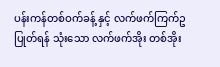ပန်းကန်တစ်ဝက်ခန့် နှင့် လက်ဖက်ကြက်ဥပြုတ်ရန် သုံးသော လက်ဖက်အိုး တစ်အိုး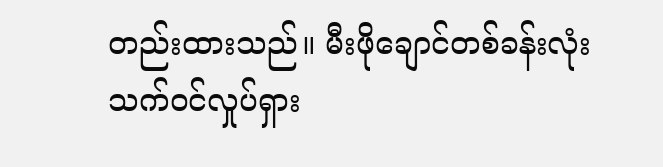တည်းထားသည်။ မီးဖိုချောင်တစ်ခန်းလုံး သက်ဝင်လှုပ်ရှား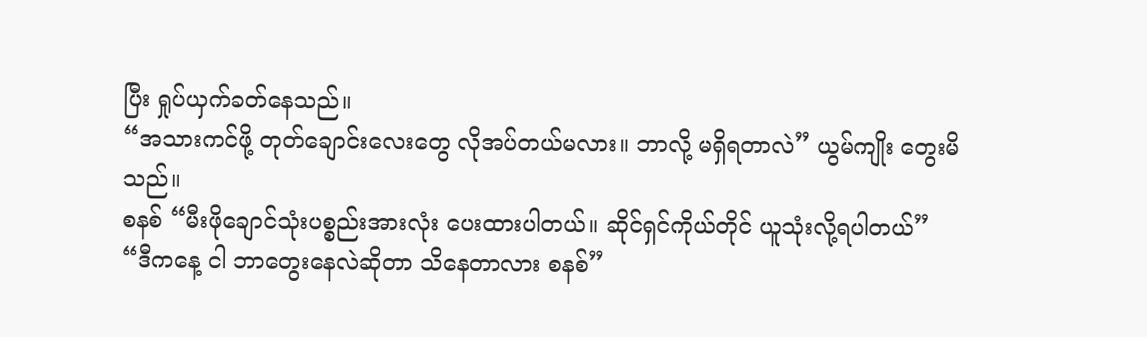ပြီး ရှုပ်ယှက်ခတ်နေသည်။
“အသားကင်ဖို့ တုတ်ချောင်းလေးတွေ လိုအပ်တယ်မလား။ ဘာလို့ မရှိရတာလဲ” ယွမ်ကျိုး တွေးမိသည်။
စနစ် “မီးဖိုချောင်သုံးပစ္စည်းအားလုံး ပေးထားပါတယ်။ ဆိုင်ရှင်ကိုယ်တိုင် ယူသုံးလို့ရပါတယ်”
“ဒီကနေ့ ငါ ဘာတွေးနေလဲဆိုတာ သိနေတာလား စနစ်”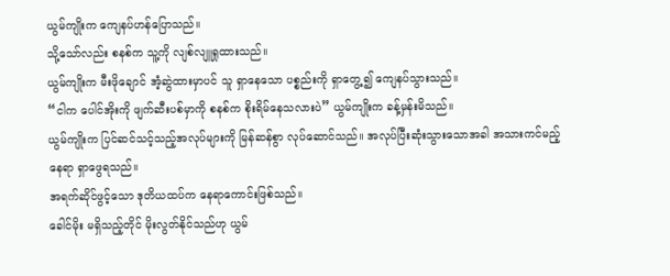ယွမ်ကျိုးက ကျေနပ်ဟန်ပြောသည်။
သို့သော်လည်း စနစ်က သူ့ကို လျစ်လျူရှုထားသည်။
ယွမ်ကျိုးက မီးဖိုချောင် အံ့ဆွဲထားမှာပင် သူ ရှာနေသော ပစ္စည်းကို ရှာတွေ့၍ ကျေနပ်သွားသည်။
“ငါက ပေါင်အိုးကို ဖျက်ဆီးပစ်မှာကို စနစ်က စိုးရိမ်နေသလားပဲ” ယွမ်ကျိုးက ခန့်မှန်းမိသည်။
ယွမ်ကျိုးက ပြင်ဆင်သင့်သည့်အလုပ်များကို မြန်ဆန်စွာ လုပ်ဆောင်သည်။ အလုပ်ပြီးဆုံးသွားသောအခါ အသားကင်မည့် နေရာ ရှာဖွေရသည်။
အရက်ဆိုင်ဖွင့်သော ဒုတိယထပ်က နေရာကောင်းဖြစ်သည်။
ခေါင်မိုး မရှိသည့်တိုင် မိုးလွတ်နိုင်သည်ဟု ယွမ်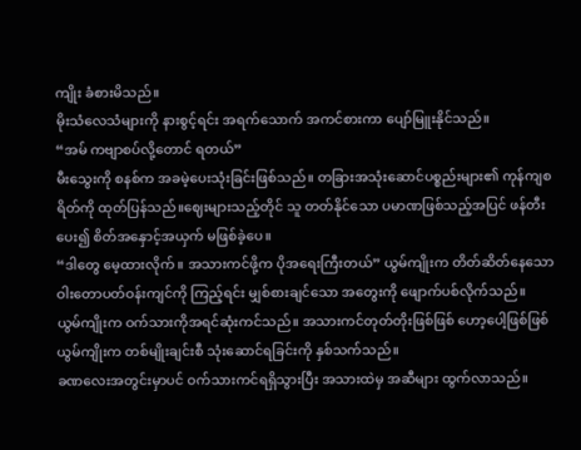ကျိုး ခံစားမိသည်။
မိုးသံလေသံများကို နားစွင့်ရင်း အရက်သောက် အကင်စားကာ ပျော်မြူးနိုင်သည်။
“အမ် ကဗျာစပ်လို့တောင် ရတယ်”
မီးသွေးကို စနစ်က အခမဲ့ပေးသုံးခြင်းဖြစ်သည်။ တခြားအသုံးဆောင်ပစ္စည်းများ၏ ကုန်ကျစရိတ်ကို ထုတ်ပြန်သည်။ဈေးများသည့်တိုင် သူ တတ်နိုင်သော ပမာဏဖြစ်သည့်အပြင် ဖန်တီးပေး၍ စိတ်အနှောင့်အယှက် မဖြစ်ခဲ့ပေ။
“ဒါတွေ မေ့ထားလိုက်။ အသားကင်ဖို့က ပိုအရေးကြီးတယ်” ယွမ်ကျိုးက တိတ်ဆိတ်နေသော ဝါးတောပတ်ဝန်းကျင်ကို ကြည့်ရင်း မျှစ်စားချင်သော အတွေးကို ဖျောက်ပစ်လိုက်သည်။
ယွမ်ကျိုးက ဝက်သားကိုအရင်ဆုံးကင်သည်။ အသားကင်တုတ်တိုးဖြစ်ဖြစ် ဟော့ပေါ့ဖြစ်ဖြစ် ယွမ်ကျိုးက တစ်မျိုးချင်းစီ သုံးဆောင်ရခြင်းကို နှစ်သက်သည်။
ခဏလေးအတွင်းမှာပင် ဝက်သားကင်ရရှိသွားပြီး အသားထဲမှ အဆီများ ထွက်လာသည်။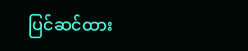ပြင်ဆင်ထား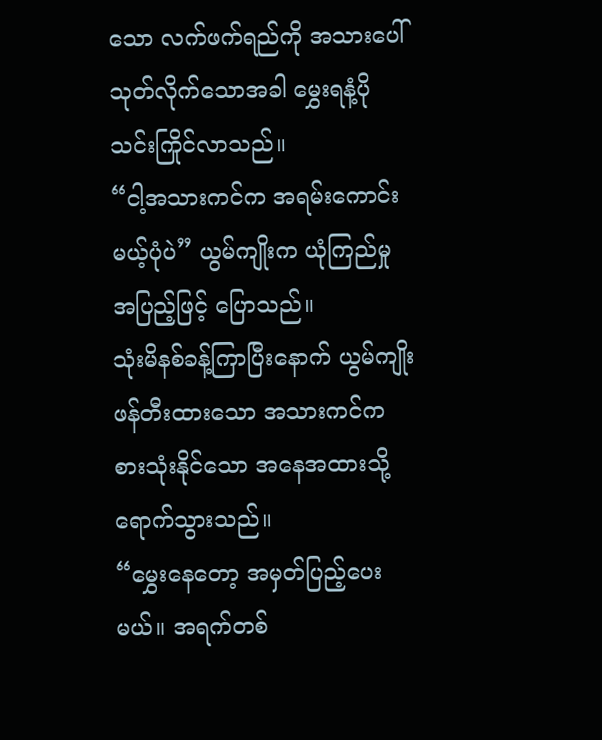သော လက်ဖက်ရည်ကို အသားပေါ် သုတ်လိုက်သောအခါ မွှေးရနံ့ပိုသင်းကြိုင်လာသည်။
“ငါ့အသားကင်က အရမ်းကောင်းမယ့်ပုံပဲ” ယွမ်ကျိုးက ယုံကြည်မှုအပြည့်ဖြင့် ပြောသည်။
သုံးမိနစ်ခန့်ကြာပြီးနောက် ယွမ်ကျိုးဖန်တီးထားသော အသားကင်က စားသုံးနိုင်သော အနေအထားသို့ ရောက်သွားသည်။
“မွှေးနေတော့ အမှတ်ပြည့်ပေးမယ်။ အရက်တစ်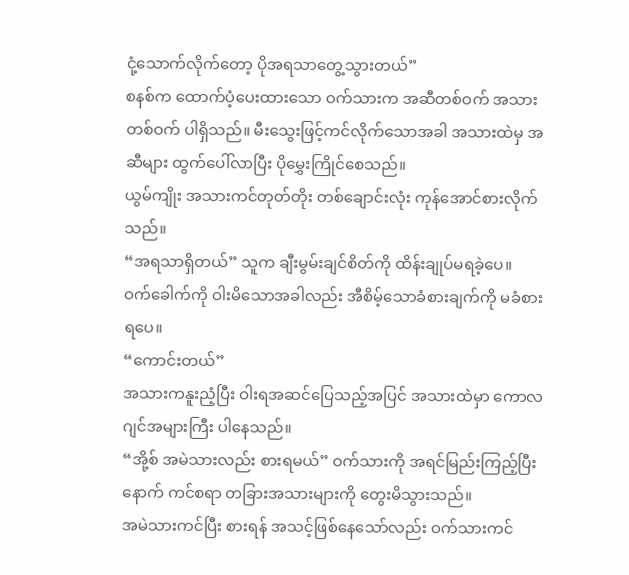ငုံ့သောက်လိုက်တော့ ပိုအရသာတွေ့သွားတယ်”
စနစ်က ထောက်ပံ့ပေးထားသော ဝက်သားက အဆီတစ်ဝက် အသားတစ်ဝက် ပါရှိသည်။ မီးသွေးဖြင့်ကင်လိုက်သောအခါ အသားထဲမှ အဆီများ ထွက်ပေါ်လာပြီး ပိုမွှေးကြိုင်စေသည်။
ယွမ်ကျိုး အသားကင်တုတ်တိုး တစ်ချောင်းလုံး ကုန်အောင်စားလိုက်သည်။
“အရသာရှိတယ်” သူက ချီးမွမ်းချင်စိတ်ကို ထိန်းချုပ်မရခဲ့ပေ။
ဝက်ခေါက်ကို ဝါးမိသောအခါလည်း အီစိမ့်သောခံစားချက်ကို မခံစားရပေ။
“ကောင်းတယ်”
အသားကနူးညံ့ပြီး ဝါးရအဆင်ပြေသည့်အပြင် အသားထဲမှာ ကောလဂျင်အများကြီး ပါနေသည်။
“အို့စ် အမဲသားလည်း စားရမယ်” ဝက်သားကို အရင်မြည်းကြည့်ပြီးနောက် ကင်စရာ တခြားအသားများကို တွေးမိသွားသည်။
အမဲသားကင်ပြီး စားရန် အသင့်ဖြစ်နေသော်လည်း ဝက်သားကင်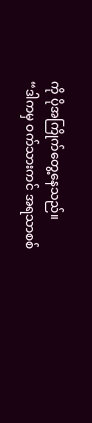ကို ပိုအကြိုက်တွေ့နေသည်။
“ဒါကမှ ဝက်သားကင် အရသာစစ်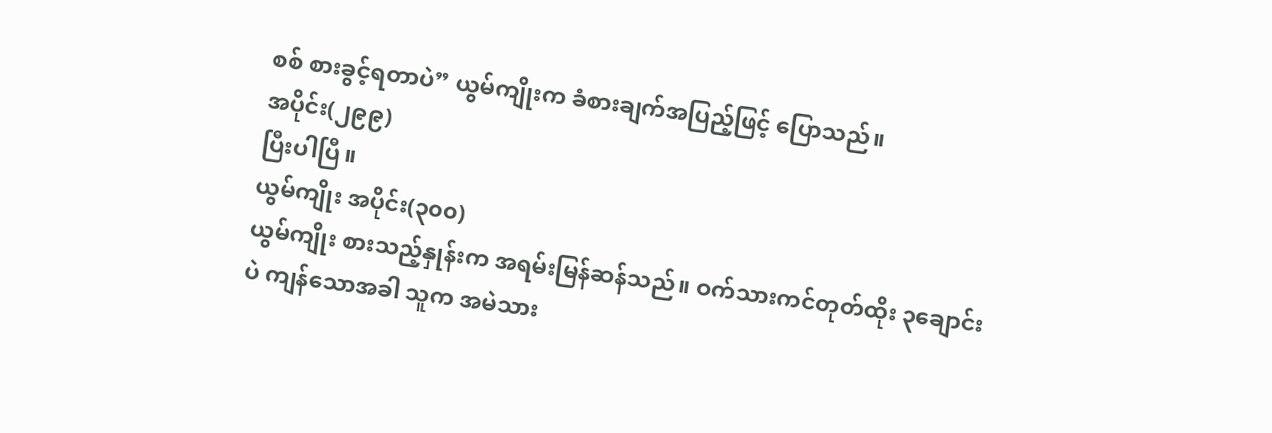စစ် စားခွင့်ရတာပဲ” ယွမ်ကျိုးက ခံစားချက်အပြည့်ဖြင့် ပြောသည်။
အပိုင်း(၂၉၉)
ပြီးပါပြီ။
ယွမ်ကျိုး အပိုင်း(၃၀၀)
ယွမ်ကျိုး စားသည့်နှုန်းက အရမ်းမြန်ဆန်သည်။ ဝက်သားကင်တုတ်ထိုး ၃ချောင်းပဲ ကျန်သောအခါ သူက အမဲသား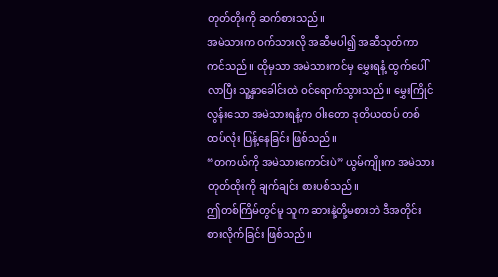တုတ်တိုးကို ဆက်စားသည်။
အမဲသားက ဝက်သားလို အဆီမပါ၍ အဆီသုတ်ကာ ကင်သည်။ ထိုမှသာ အမဲသားကင်မှ မွှေးရနံ့ ထွက်ပေါ်လာပြီး သူ့နှာခေါင်းထဲ ဝင်ရောက်သွားသည်။ မွှေးကြိုင်လွန်းသော အမဲသားရနံ့က ဝါးတော ဒုတိယထပ် တစ်ထပ်လုံး ပြန့်နေခြင်း ဖြစ်သည်။
“တကယ်ကို အမဲသားကောင်းပဲ” ယွမ်ကျိုးက အမဲသားတုတ်ထိုးကို ချက်ချင်း စားပစ်သည်။
ဤတစ်ကြိမ်တွင်မူ သူက ဆားနဲ့တို့မစားဘဲ ဒီအတိုင်း စားလိုက်ခြင်း ဖြစ်သည်။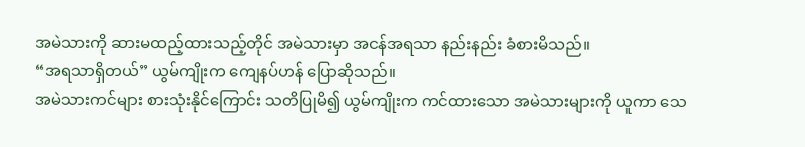အမဲသားကို ဆားမထည့်ထားသည့်တိုင် အမဲသားမှာ အငန်အရသာ နည်းနည်း ခံစားမိသည်။
“အရသာရှိတယ်” ယွမ်ကျိုးက ကျေနပ်ဟန် ပြောဆိုသည်။
အမဲသားကင်များ စားသုံးနိုင်ကြောင်း သတိပြုမိ၍ ယွမ်ကျိုးက ကင်ထားသော အမဲသားများကို ယူကာ သေ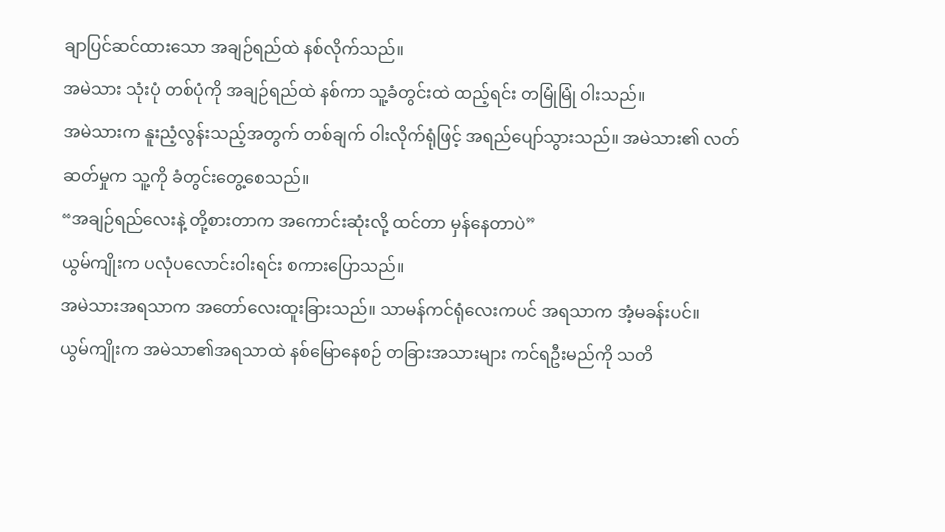ချာပြင်ဆင်ထားသော အချဉ်ရည်ထဲ နစ်လိုက်သည်။
အမဲသား သုံးပုံ တစ်ပုံကို အချဉ်ရည်ထဲ နစ်ကာ သူ့ခံတွင်းထဲ ထည့်ရင်း တမြုံမြုံ ဝါးသည်။
အမဲသားက နူးညံ့လွန်းသည့်အတွက် တစ်ချက် ဝါးလိုက်ရုံဖြင့် အရည်ပျော်သွားသည်။ အမဲသား၏ လတ်ဆတ်မှုက သူ့ကို ခံတွင်းတွေ့စေသည်။
“အချဉ်ရည်လေးနဲ့ တို့စားတာက အကောင်းဆုံးလို့ ထင်တာ မှန်နေတာပဲ”
ယွမ်ကျိုးက ပလုံပလောင်းဝါးရင်း စကားပြောသည်။
အမဲသားအရသာက အတော်လေးထူးခြားသည်။ သာမန်ကင်ရုံလေးကပင် အရသာက အံ့မခန်းပင်။
ယွမ်ကျိုးက အမဲသာ၏အရသာထဲ နစ်မြောနေစဉ် တခြားအသားများ ကင်ရဦးမည်ကို သတိ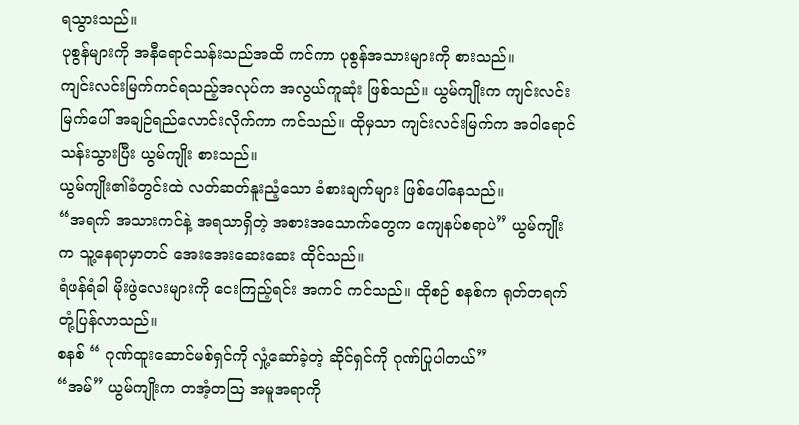ရသွားသည်။
ပုစွန်များကို အနီရောင်သန်းသည်အထိ ကင်ကာ ပုစွန်အသားများကို စားသည်။
ကျင်းလင်းမြက်ကင်ရသည့်အလုပ်က အလွယ်ကူဆုံး ဖြစ်သည်။ ယွမ်ကျိုးက ကျင်းလင်းမြက်ပေါ် အချဉ်ရည်လောင်းလိုက်ကာ ကင်သည်။ ထိုမှသာ ကျင်းလင်းမြက်က အဝါရောင်သန်းသွားပြီး ယွမ်ကျိုး စားသည်။
ယွမ်ကျိုး၏ခံတွင်းထဲ လတ်ဆတ်နူးညံ့သော ခံစားချက်များ ဖြစ်ပေါ်နေသည်။
“အရက် အသားကင်နဲ့ အရသာရှိတဲ့ အစားအသောက်တွေက ကျေနပ်စရာပဲ” ယွမ်ကျိုးက သူ့နေရာမှာတင် အေးအေးဆေးဆေး ထိုင်သည်။
ရံဖန်ရံခါ မိုးဖွဲလေးများကို ငေးကြည့်ရင်း အကင် ကင်သည်။ ထိုစဉ် စနစ်က ရုတ်တရက် တုံ့ပြန်လာသည်။
စနစ် “ ဂုဏ်ထူးဆောင်မစ်ရှင်ကို လှုံ့ဆော်ခဲ့တဲ့ ဆိုင်ရှင်ကို ဂုဏ်ပြုပါတယ်”
“အမ်” ယွမ်ကျိုးက တအံ့တဩ အမူအရာကို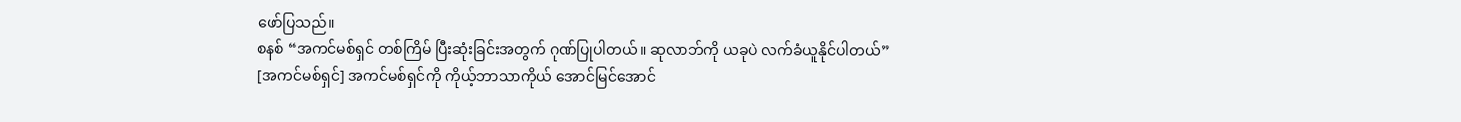ဖော်ပြသည်။
စနစ် “အကင်မစ်ရှင် တစ်ကြိမ် ပြီးဆုံးခြင်းအတွက် ဂုဏ်ပြုပါတယ်။ ဆုလာဘ်ကို ယခုပဲ လက်ခံယူနိုင်ပါတယ်”
[အကင်မစ်ရှင်] အကင်မစ်ရှင်ကို ကိုယ့်ဘာသာကိုယ် အောင်မြင်အောင်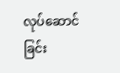လုပ်ဆောင်ခြင်း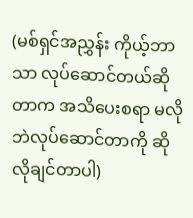(မစ်ရှင်အညွှန်း ကိုယ့်ဘာသာ လုပ်ဆောင်တယ်ဆိုတာက အသိပေးစရာ မလိုဘဲလုပ်ဆောင်တာကို ဆိုလိုချင်တာပါ)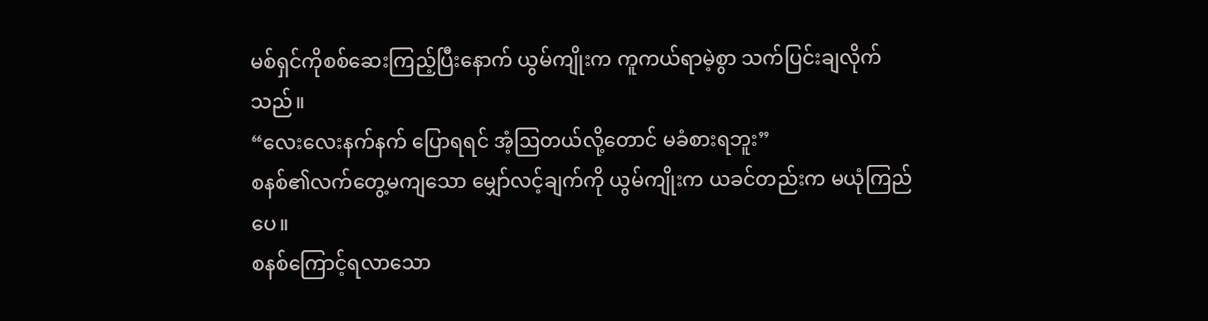မစ်ရှင်ကိုစစ်ဆေးကြည့်ပြီးနောက် ယွမ်ကျိုးက ကူကယ်ရာမဲ့စွာ သက်ပြင်းချလိုက်သည်။
“လေးလေးနက်နက် ပြောရရင် အံ့ဩတယ်လို့တောင် မခံစားရဘူး”
စနစ်၏လက်တွေ့မကျသော မျှော်လင့်ချက်ကို ယွမ်ကျိုးက ယခင်တည်းက မယုံကြည်ပေ။
စနစ်ကြောင့်ရလာသော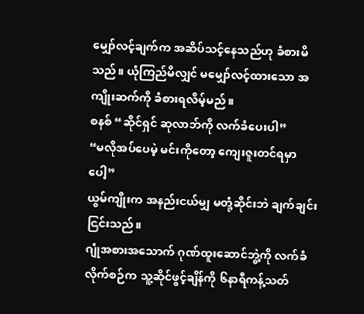မျှော်လင့်ချက်က အဆိပ်သင့်နေသည်ဟု ခံစားမိသည်။ ယုံကြည်မိလျှင် မမျှော်လင့်ထားသော အကျိုးဆက်ကို ခံစားရလိမ့်မည်။
စနစ် “ဆိုင်ရှင် ဆုလာဘ်ကို လက်ခံပေးပါ”
“မလိုအပ်ပေမဲ့ မင်းကိုတော့ ကျေးဇူးတင်ရမှာပေါ့”
ယွမ်ကျိုးက အနည်းငယ်မျှ မတုံ့ဆိုင်းဘဲ ချက်ချင်း ငြင်းသည်။
ဂျုံအစားအသောက် ဂုဏ်ထူးဆောင်ဘွဲ့ကို လက်ခံလိုက်စဉ်က သူ့ဆိုင်ဖွင့်ချိန်ကို ၆နာရီကန့်သတ်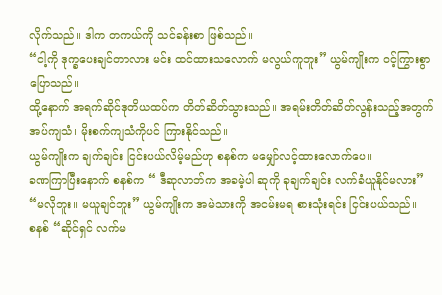လိုက်သည်။ ဒါက တကယ်ကို သင်ခန်းစာ ဖြစ်သည်။
“ငါ့ကို ဒုက္ခပေးချင်တာလား မင်း ထင်ထားသလောက် မလွယ်ကူဘူး” ယွမ်ကျိုးက ဝင့်ကြွားစွာ ပြောသည်။
ထို့နောက် အရက်ဆိုင်ဒုတိယထပ်က တိတ်ဆိတ်သွားသည်။ အရမ်းတိတ်ဆိတ်လွန်းသည့်အတွက် အပ်ကျသံ၊ မိုးစက်ကျသံကိုပင် ကြားနိုင်သည်။
ယွမ်ကျိုးက ချက်ချင်း ငြင်းပယ်လိမ့်မည်ဟု စနစ်က မမျှော်လင့်ထားလောက်ပေ။
ခဏကြာပြီးနောက် စနစ်က “ ဒီဆုလာဘ်က အခမဲ့ပါ ဆုကို ခုချက်ချင်း လက်ခံယူနိုင်မလား”
“မလိုဘူး။ မယူချင်ဘူး” ယွမ်ကျိုးက အမဲသားကို အငမ်းမရ စားသုံးရင်း ငြင်းပယ်သည်။
စနစ် “ဆိုင်ရှင် လက်မ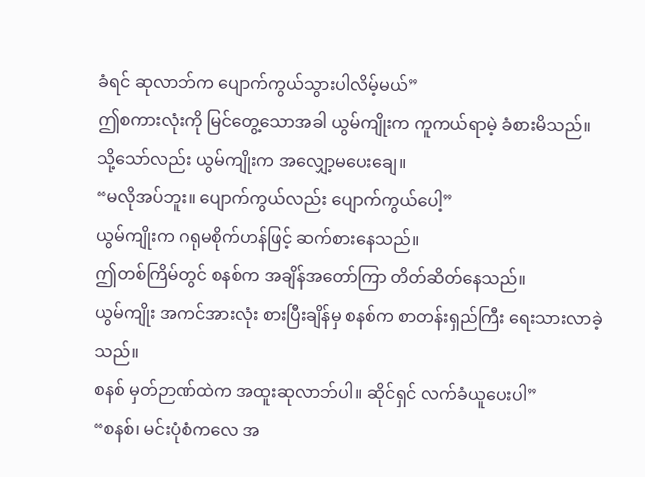ခံရင် ဆုလာဘ်က ပျောက်ကွယ်သွားပါလိမ့်မယ်”
ဤစကားလုံးကို မြင်တွေ့သောအခါ ယွမ်ကျိုးက ကူကယ်ရာမဲ့ ခံစားမိသည်။
သို့သော်လည်း ယွမ်ကျိုးက အလျှော့မပေးချေ။
“မလိုအပ်ဘူး။ ပျောက်ကွယ်လည်း ပျောက်ကွယ်ပေါ့”
ယွမ်ကျိုးက ဂရုမစိုက်ဟန်ဖြင့် ဆက်စားနေသည်။
ဤတစ်ကြိမ်တွင် စနစ်က အချိန်အတော်ကြာ တိတ်ဆိတ်နေသည်။
ယွမ်ကျိုး အကင်အားလုံး စားပြီးချိန်မှ စနစ်က စာတန်းရှည်ကြီး ရေးသားလာခဲ့သည်။
စနစ် မှတ်ဉာဏ်ထဲက အထူးဆုလာဘ်ပါ။ ဆိုင်ရှင် လက်ခံယူပေးပါ”
“စနစ်၊ မင်းပုံစံကလေ အ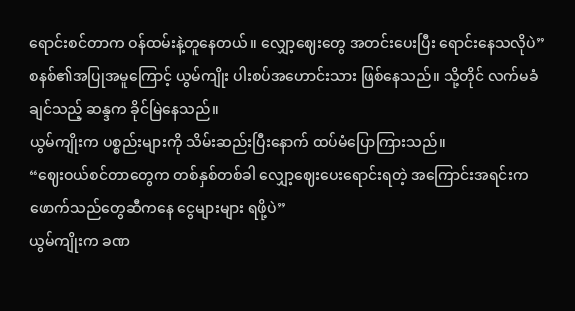ရောင်းစင်တာက ဝန်ထမ်းနဲ့တူနေတယ်။ လျှော့ဈေးတွေ အတင်းပေးပြီး ရောင်းနေသလိုပဲ” စနစ်၏အပြုအမူကြောင့် ယွမ်ကျိုး ပါးစပ်အဟောင်းသား ဖြစ်နေသည်။ သို့တိုင် လက်မခံချင်သည့် ဆန္ဒက ခိုင်မြဲနေသည်။
ယွမ်ကျိုးက ပစ္စည်းများကို သိမ်းဆည်းပြီးနောက် ထပ်မံပြောကြားသည်။
“ဈေးဝယ်စင်တာတွေက တစ်နှစ်တစ်ခါ လျှော့ဈေးပေးရောင်းရတဲ့ အကြောင်းအရင်းက ဖောက်သည်တွေဆီကနေ ငွေများများ ရဖို့ပဲ”
ယွမ်ကျိုးက ခဏ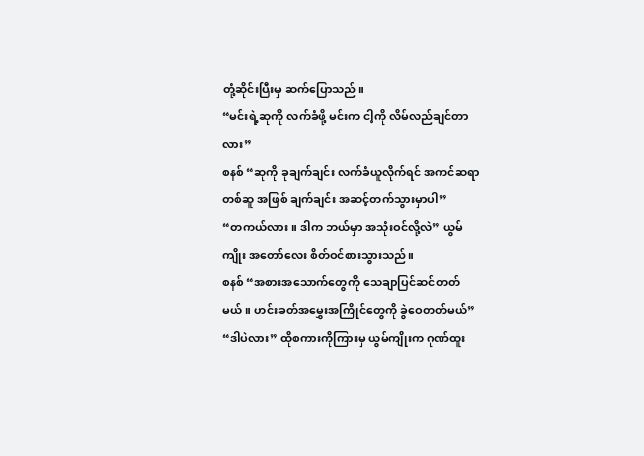တုံ့ဆိုင်းပြီးမှ ဆက်ပြောသည်။
“မင်းရဲ့ဆုကို လက်ခံဖို့ မင်းက ငါ့ကို လိမ်လည်ချင်တာလား”
စနစ် “ဆုကို ခုချက်ချင်း လက်ခံယူလိုက်ရင် အကင်ဆရာတစ်ဆူ အဖြစ် ချက်ချင်း အဆင့်တက်သွားမှာပါ”
“တကယ်လား။ ဒါက ဘယ်မှာ အသုံးဝင်လို့လဲ” ယွမ်ကျိုး အတော်လေး စိတ်ဝင်စားသွားသည်။
စနစ် “အစားအသောက်တွေကို သေချာပြင်ဆင်တတ်မယ်။ ဟင်းခတ်အမွှေးအကြိုင်တွေကို ခွဲဝေတတ်မယ်”
“ဒါပဲလား” ထိုစကားကိုကြားမှ ယွမ်ကျိုးက ဂုဏ်ထူး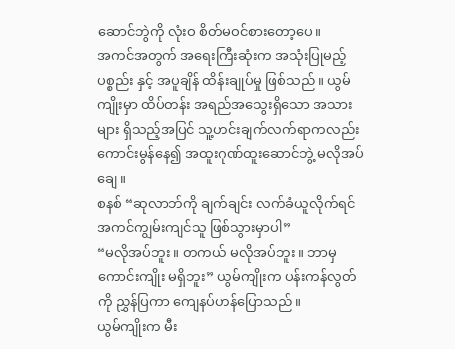ဆောင်ဘွဲကို လုံးဝ စိတ်မဝင်စားတော့ပေ။
အကင်အတွက် အရေးကြီးဆုံးက အသုံးပြုမည့်ပစ္စည်း နှင့် အပူချိန် ထိန်းချုပ်မှု ဖြစ်သည်။ ယွမ်ကျိုးမှာ ထိပ်တန်း အရည်အသွေးရှိသော အသားများ ရှိသည့်အပြင် သူ့ဟင်းချက်လက်ရာကလည်း ကောင်းမွန်နေ၍ အထူးဂုဏ်ထူးဆောင်ဘွဲ့ မလိုအပ်ချေ။
စနစ် “ဆုလာဘ်ကို ချက်ချင်း လက်ခံယူလိုက်ရင် အကင်ကျွမ်းကျင်သူ ဖြစ်သွားမှာပါ”
“မလိုအပ်ဘူး။ တကယ် မလိုအပ်ဘူး။ ဘာမှ ကောင်းကျိုး မရှိဘူး” ယွမ်ကျိုးက ပန်းကန်လွတ်ကို ညွှန်ပြကာ ကျေနပ်ဟန်ပြောသည်။
ယွမ်ကျိုးက မီး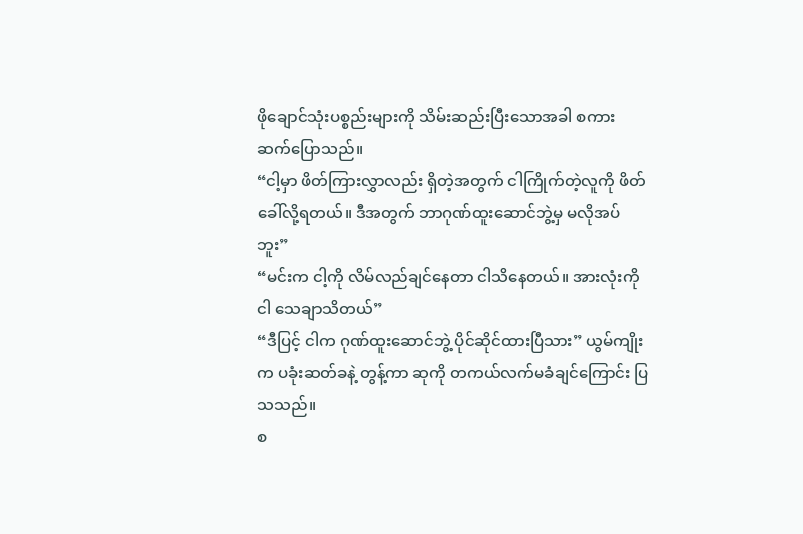ဖိုချောင်သုံးပစ္စည်းများကို သိမ်းဆည်းပြီးသောအခါ စကားဆက်ပြောသည်။
“ငါ့မှာ ဖိတ်ကြားလွှာလည်း ရှိတဲ့အတွက် ငါကြိုက်တဲ့လူကို ဖိတ်ခေါ်လို့ရတယ်။ ဒီအတွက် ဘာဂုဏ်ထူးဆောင်ဘွဲ့မှ မလိုအပ်ဘူး”
“မင်းက ငါ့ကို လိမ်လည်ချင်နေတာ ငါသိနေတယ်။ အားလုံးကို ငါ သေချာသိတယ်”
“ဒီပြင့် ငါက ဂုဏ်ထူးဆောင်ဘွဲ့ ပိုင်ဆိုင်ထားပြီသား” ယွမ်ကျိုးက ပခုံးဆတ်ခနဲ့ တွန့်ကာ ဆုကို တကယ်လက်မခံချင်ကြောင်း ပြသသည်။
စ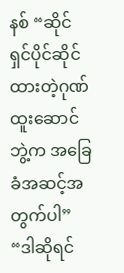နစ် “ဆိုင်ရှင်ပိုင်ဆိုင်ထားတဲ့ဂုဏ်ထူးဆောင်ဘွဲ့က အခြေခံအဆင့်အတွက်ပါ”
“ဒါဆိုရင်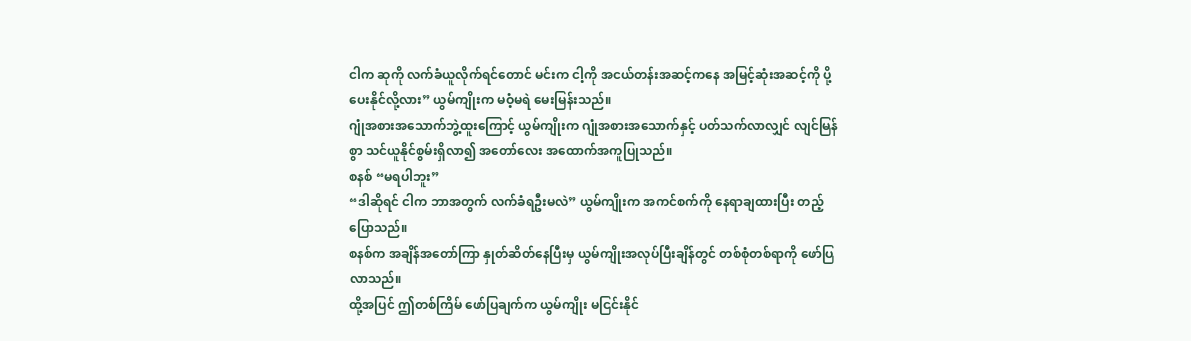ငါက ဆုကို လက်ခံယူလိုက်ရင်တောင် မင်းက ငါ့ကို အငယ်တန်းအဆင့်ကနေ အမြင့်ဆုံးအဆင့်ကို ပို့ပေးနိုင်လို့လား” ယွမ်ကျိုးက မဝံ့မရဲ မေးမြန်းသည်။
ဂျုံအစားအသောက်ဘွဲ့ထူးကြောင့် ယွမ်ကျိုးက ဂျုံအစားအသောက်နှင့် ပတ်သက်လာလျှင် လျင်မြန်စွာ သင်ယူနိုင်စွမ်းရှိလာ၍ အတော်လေး အထောက်အကူပြုသည်။
စနစ် “မရပါဘူး”
“ဒါဆိုရင် ငါက ဘာအတွက် လက်ခံရဦးမလဲ” ယွမ်ကျိုးက အကင်စက်ကို နေရာချထားပြီး တည့်ပြောသည်။
စနစ်က အချိန်အတော်ကြာ နှုတ်ဆိတ်နေပြီးမှ ယွမ်ကျိုးအလုပ်ပြီးချိန်တွင် တစ်စုံတစ်ရာကို ဖော်ပြလာသည်။
ထို့အပြင် ဤတစ်ကြိမ် ဖော်ပြချက်က ယွမ်ကျိုး မငြင်းနိုင်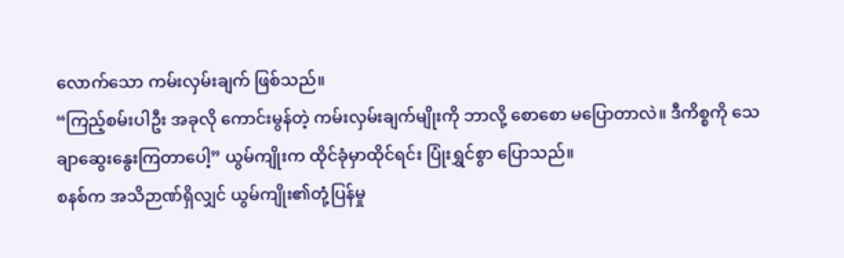လောက်သော ကမ်းလှမ်းချက် ဖြစ်သည်။
“ကြည့်စမ်းပါဦး အခုလို ကောင်းမွန်တဲ့ ကမ်းလှမ်းချက်မျိုးကို ဘာလို့ စောစော မပြောတာလဲ။ ဒီကိစ္စကို သေချာဆွေးနွေးကြတာပေါ့” ယွမ်ကျိုးက ထိုင်ခုံမှာထိုင်ရင်း ပြုံးရွှင်စွာ ပြောသည်။
စနစ်က အသိဉာဏ်ရှိလျှင် ယွမ်ကျိုး၏တုံ့ပြန်မှု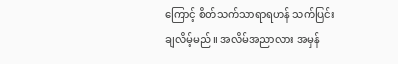ကြောင့် စိတ်သက်သာရာရဟန် သက်ပြင်းချလိမ့်မည်။ အလိမ်အညာလား အမှန်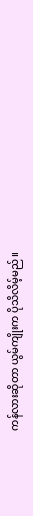ကန်လားဆိုတာ ယွမ်ကျိုးက ပိုသိလိမ့်မည်။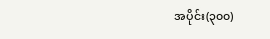အပိုင်း(၃၀၀)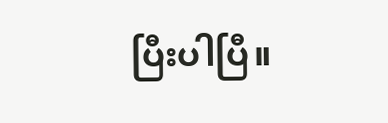ပြီးပါပြီ။